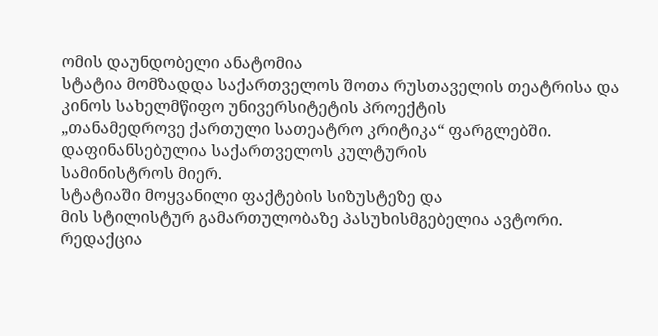ომის დაუნდობელი ანატომია
სტატია მომზადდა საქართველოს შოთა რუსთაველის თეატრისა და
კინოს სახელმწიფო უნივერსიტეტის პროექტის
„თანამედროვე ქართული სათეატრო კრიტიკა“ ფარგლებში.
დაფინანსებულია საქართველოს კულტურის
სამინისტროს მიერ.
სტატიაში მოყვანილი ფაქტების სიზუსტეზე და
მის სტილისტურ გამართულობაზე პასუხისმგებელია ავტორი.
რედაქცია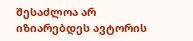შესაძლოა არ იზიარებდეს ავტორის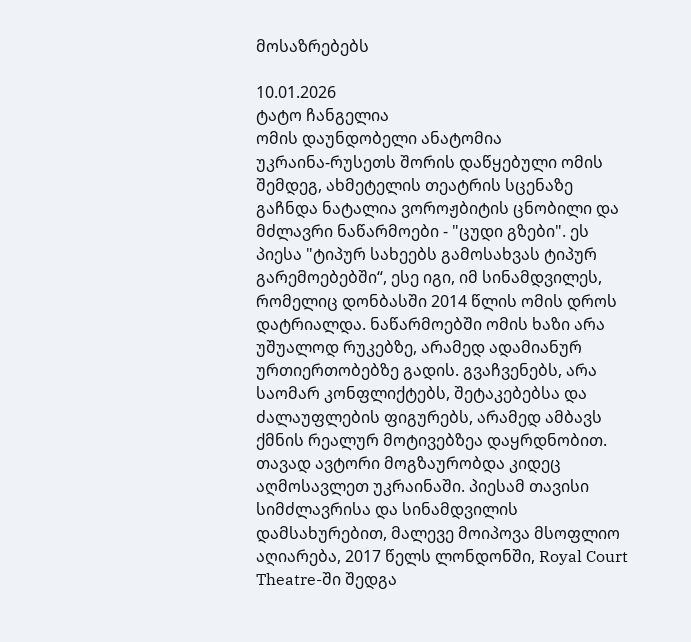მოსაზრებებს

10.01.2026
ტატო ჩანგელია
ომის დაუნდობელი ანატომია
უკრაინა-რუსეთს შორის დაწყებული ომის შემდეგ, ახმეტელის თეატრის სცენაზე გაჩნდა ნატალია ვოროჟბიტის ცნობილი და მძლავრი ნაწარმოები - "ცუდი გზები". ეს პიესა "ტიპურ სახეებს გამოსახვას ტიპურ გარემოებებში“, ესე იგი, იმ სინამდვილეს, რომელიც დონბასში 2014 წლის ომის დროს დატრიალდა. ნაწარმოებში ომის ხაზი არა უშუალოდ რუკებზე, არამედ ადამიანურ ურთიერთობებზე გადის. გვაჩვენებს, არა საომარ კონფლიქტებს, შეტაკებებსა და ძალაუფლების ფიგურებს, არამედ ამბავს ქმნის რეალურ მოტივებზეა დაყრდნობით. თავად ავტორი მოგზაურობდა კიდეც აღმოსავლეთ უკრაინაში. პიესამ თავისი სიმძლავრისა და სინამდვილის დამსახურებით, მალევე მოიპოვა მსოფლიო აღიარება, 2017 წელს ლონდონში, Royal Court Theatre-ში შედგა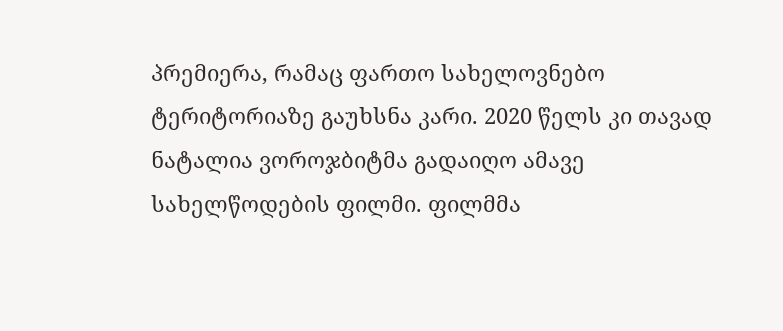პრემიერა, რამაც ფართო სახელოვნებო ტერიტორიაზე გაუხსნა კარი. 2020 წელს კი თავად ნატალია ვოროჯბიტმა გადაიღო ამავე სახელწოდების ფილმი. ფილმმა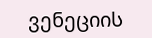ვენეციის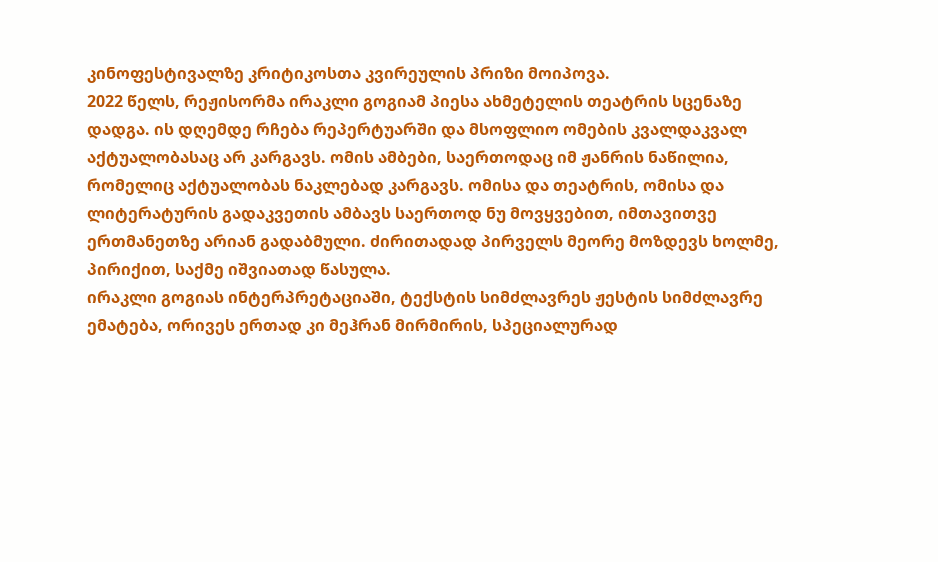კინოფესტივალზე კრიტიკოსთა კვირეულის პრიზი მოიპოვა.
2022 წელს, რეჟისორმა ირაკლი გოგიამ პიესა ახმეტელის თეატრის სცენაზე დადგა. ის დღემდე რჩება რეპერტუარში და მსოფლიო ომების კვალდაკვალ აქტუალობასაც არ კარგავს. ომის ამბები, საერთოდაც იმ ჟანრის ნაწილია, რომელიც აქტუალობას ნაკლებად კარგავს. ომისა და თეატრის, ომისა და ლიტერატურის გადაკვეთის ამბავს საერთოდ ნუ მოვყვებით, იმთავითვე ერთმანეთზე არიან გადაბმული. ძირითადად პირველს მეორე მოზდევს ხოლმე, პირიქით, საქმე იშვიათად წასულა.
ირაკლი გოგიას ინტერპრეტაციაში, ტექსტის სიმძლავრეს ჟესტის სიმძლავრე ემატება, ორივეს ერთად კი მეჰრან მირმირის, სპეციალურად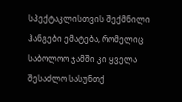სპექტაკლისთვის შექმნილი ჰანგები ემატება, რომელიც საბოლოო ჯამში კი ყველა შესაძლო სასუნთქ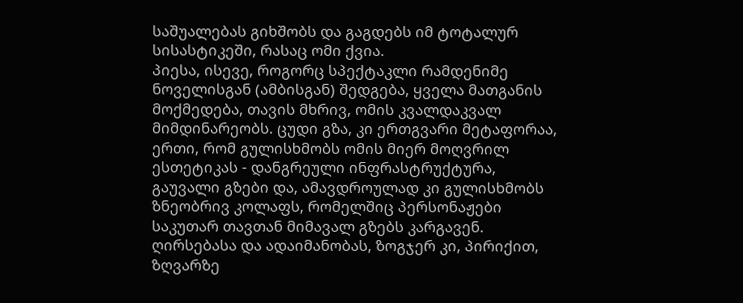საშუალებას გიხშობს და გაგდებს იმ ტოტალურ სისასტიკეში, რასაც ომი ქვია.
პიესა, ისევე, როგორც სპექტაკლი რამდენიმე ნოველისგან (ამბისგან) შედგება, ყველა მათგანის მოქმედება, თავის მხრივ, ომის კვალდაკვალ მიმდინარეობს. ცუდი გზა, კი ერთგვარი მეტაფორაა, ერთი, რომ გულისხმობს ომის მიერ მოღვრილ ესთეტიკას - დანგრეული ინფრასტრუქტურა, გაუვალი გზები და, ამავდროულად კი გულისხმობს ზნეობრივ კოლაფს, რომელშიც პერსონაჟები საკუთარ თავთან მიმავალ გზებს კარგავენ. ღირსებასა და ადაიმანობას, ზოგჯერ კი, პირიქით, ზღვარზე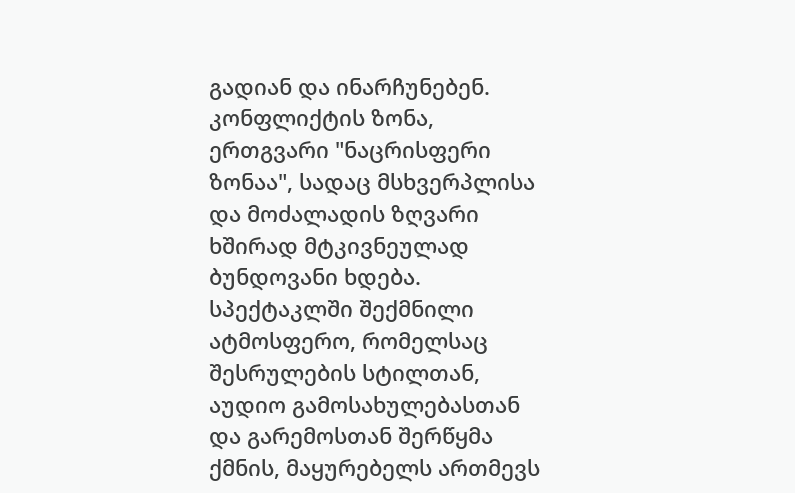გადიან და ინარჩუნებენ. კონფლიქტის ზონა, ერთგვარი "ნაცრისფერი ზონაა", სადაც მსხვერპლისა და მოძალადის ზღვარი ხშირად მტკივნეულად ბუნდოვანი ხდება.
სპექტაკლში შექმნილი ატმოსფერო, რომელსაც შესრულების სტილთან, აუდიო გამოსახულებასთან და გარემოსთან შერწყმა ქმნის, მაყურებელს ართმევს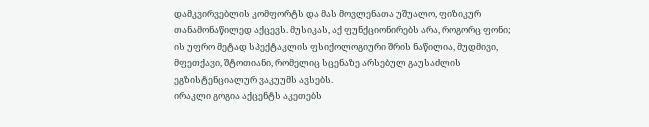დამკვირვებლის კომფორტს და მას მოვლენათა უშუალო, ფიზიკურ თანამონაწილედ აქცევს. მუსიკას, აქ ფუნქციონირებს არა, როგორც ფონი; ის უფრო მეტად სპექტაკლის ფსიქოლოგიური შრის ნაწილია, მუდმივი, მფეთქავი, შტოთიანი, რომელიც სცენაზე არსებულ გაუსაძლის ეგზისტენციალურ ვაკუუმს ავსებს.
ირაკლი გოგია აქცენტს აკეთებს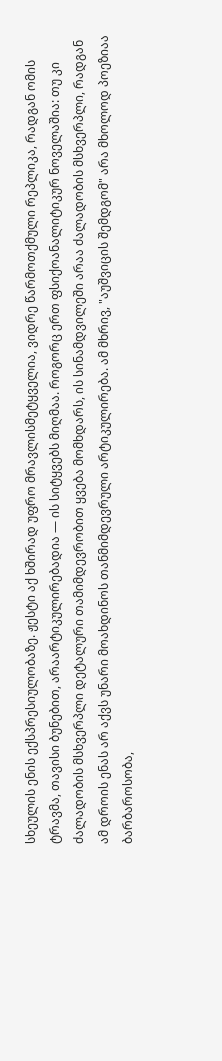სხეულის ენის ექსპრესიულობაზე. ჟესტი აქ ხშირად უფრო მრავლისმეტყველია, ვიდრე წარმოთქმული რეპლიკა, რადგან ომის ტრავმა, თავისი ბუნებით, არაარტიკულირებადია — ის სიტყვებს მიღმაა. როგორც ერთ ფსიქოანალიტიკურ ნოველაშია: თუ კი ძალადობის მსხვერპლი დეტალური თამიმდევრობით ყვება მომხდარს, ის სინამდვილეში არაა ძალადობის მსხვერპლი, რადგან ამ დროის ენას არ აქვს უნარი მოახდინოს თანმიმდევრული არტიკულირება. ამ მხრივ, "აუშვიცის შემდგომ" არა მხოლოდ პოეზიაა ბარბაროსობა,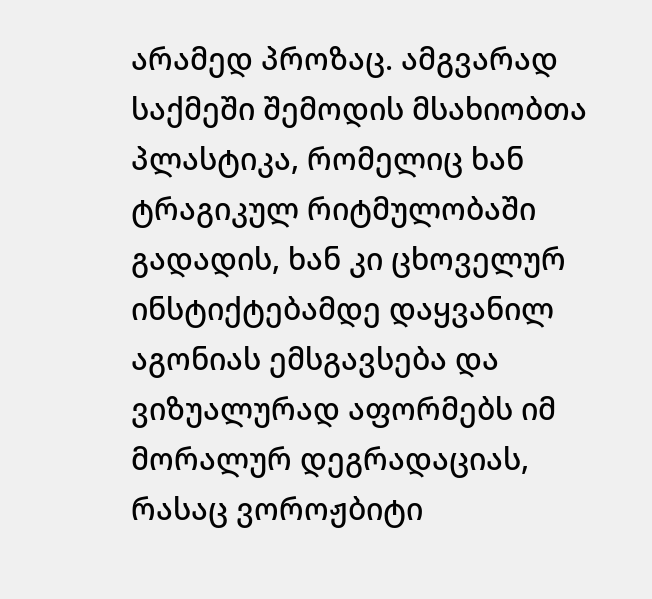არამედ პროზაც. ამგვარად საქმეში შემოდის მსახიობთა პლასტიკა, რომელიც ხან ტრაგიკულ რიტმულობაში გადადის, ხან კი ცხოველურ ინსტიქტებამდე დაყვანილ აგონიას ემსგავსება და ვიზუალურად აფორმებს იმ მორალურ დეგრადაციას, რასაც ვოროჟბიტი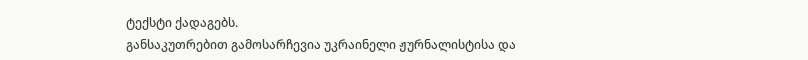ტექსტი ქადაგებს.
განსაკუთრებით გამოსარჩევია უკრაინელი ჟურნალისტისა და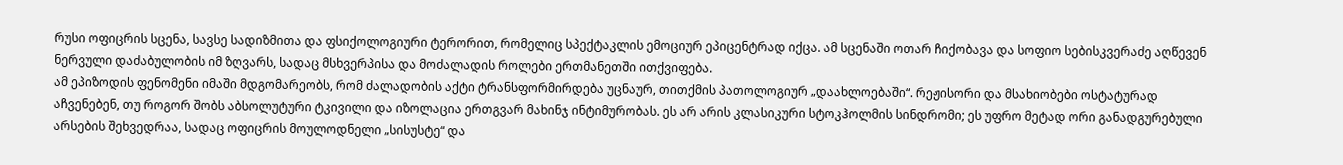რუსი ოფიცრის სცენა, სავსე სადიზმითა და ფსიქოლოგიური ტერორით, რომელიც სპექტაკლის ემოციურ ეპიცენტრად იქცა. ამ სცენაში ოთარ ჩიქობავა და სოფიო სებისკვერაძე აღწევენ ნერვული დაძაბულობის იმ ზღვარს, სადაც მსხვერპისა და მოძალადის როლები ერთმანეთში ითქვიფება.
ამ ეპიზოდის ფენომენი იმაში მდგომარეობს, რომ ძალადობის აქტი ტრანსფორმირდება უცნაურ, თითქმის პათოლოგიურ „დაახლოებაში“. რეჟისორი და მსახიობები ოსტატურად აჩვენებენ, თუ როგორ შობს აბსოლუტური ტკივილი და იზოლაცია ერთგვარ მახინჯ ინტიმურობას. ეს არ არის კლასიკური სტოკჰოლმის სინდრომი; ეს უფრო მეტად ორი განადგურებული არსების შეხვედრაა, სადაც ოფიცრის მოულოდნელი „სისუსტე“ და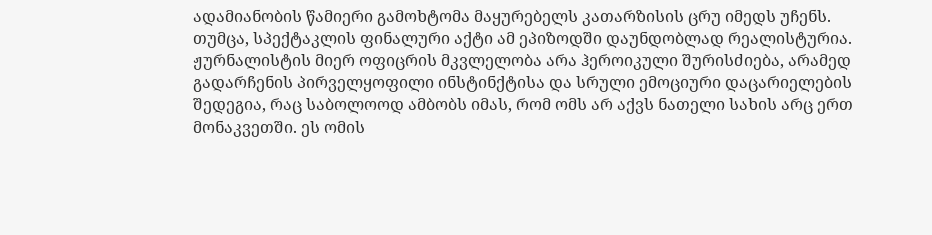ადამიანობის წამიერი გამოხტომა მაყურებელს კათარზისის ცრუ იმედს უჩენს.
თუმცა, სპექტაკლის ფინალური აქტი ამ ეპიზოდში დაუნდობლად რეალისტურია.
ჟურნალისტის მიერ ოფიცრის მკვლელობა არა ჰეროიკული შურისძიება, არამედ გადარჩენის პირველყოფილი ინსტინქტისა და სრული ემოციური დაცარიელების შედეგია, რაც საბოლოოდ ამბობს იმას, რომ ომს არ აქვს ნათელი სახის არც ერთ მონაკვეთში. ეს ომის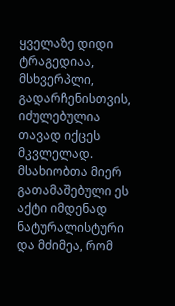ყველაზე დიდი ტრაგედიაა, მსხვერპლი, გადარჩენისთვის, იძულებულია თავად იქცეს მკვლელად. მსახიობთა მიერ გათამაშებული ეს აქტი იმდენად ნატურალისტური და მძიმეა, რომ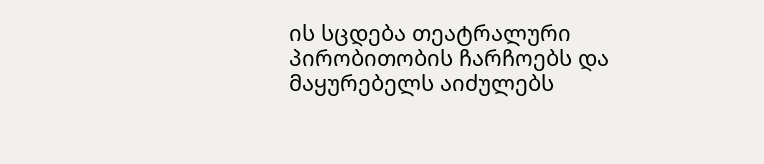ის სცდება თეატრალური პირობითობის ჩარჩოებს და მაყურებელს აიძულებს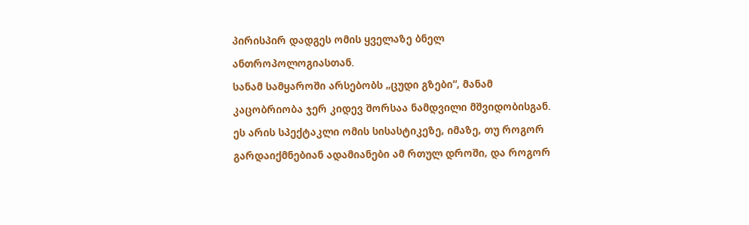პირისპირ დადგეს ომის ყველაზე ბნელ ანთროპოლოგიასთან.
სანამ სამყაროში არსებობს „ცუდი გზები“, მანამ კაცობრიობა ჯერ კიდევ შორსაა ნამდვილი მშვიდობისგან. ეს არის სპექტაკლი ომის სისასტიკეზე, იმაზე, თუ როგორ გარდაიქმნებიან ადამიანები ამ რთულ დროში, და როგორ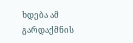ხდება ამ გარდაქმნის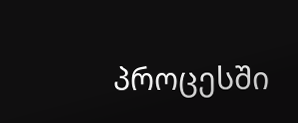პროცესში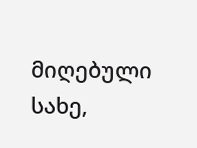მიღებული სახე,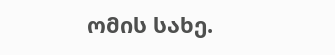ომის სახე.